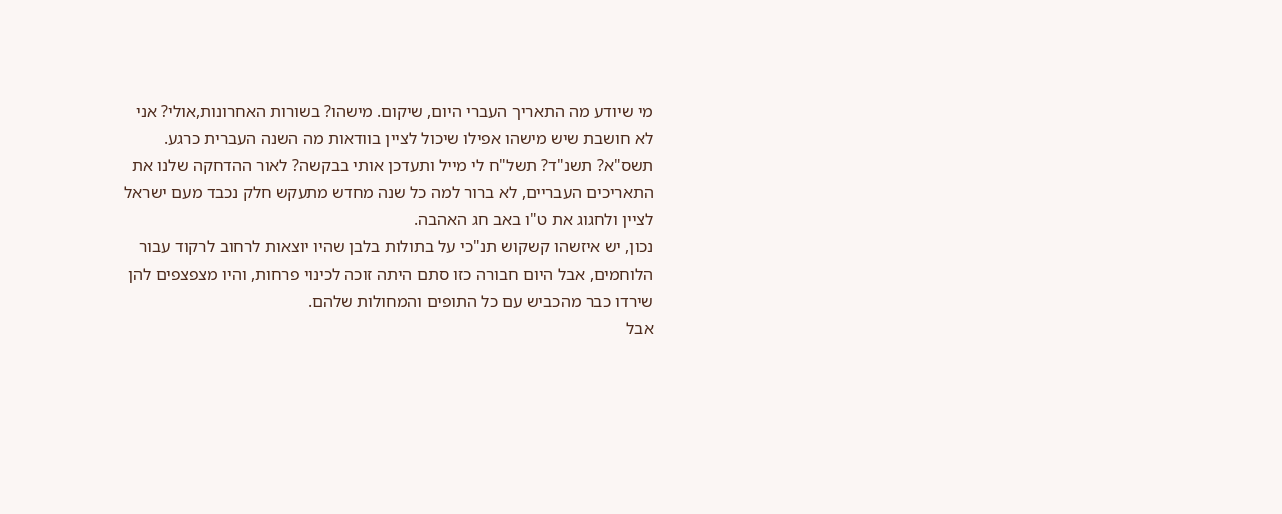מי שיודע מה התאריך העברי היום, שיקום. מישהו? בשורות האחרונות,אולי? אני לא חושבת שיש מישהו אפילו שיכול לציין בוודאות מה השנה העברית כרגע. תשס"א? תשנ"ד? תשל"ח לי מייל ותעדכן אותי בבקשה? לאור ההדחקה שלנו את התאריכים העבריים, לא ברור למה כל שנה מחדש מתעקש חלק נכבד מעם ישראל לציין ולחגוג את ט"ו באב חג האהבה.
נכון, יש איזשהו קשקוש תנ"כי על בתולות בלבן שהיו יוצאות לרחוב לרקוד עבור הלוחמים, אבל היום חבורה כזו סתם היתה זוכה לכינוי פרחות, והיו מצפצפים להן שירדו כבר מהכביש עם כל התופים והמחולות שלהם.
אבל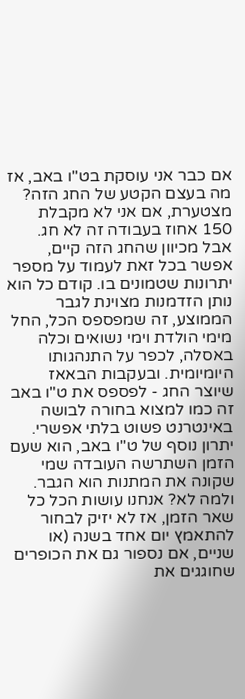אם כבר אני עוסקת בט"ו באב, אז מה בעצם הקטע של החג הזה? מצטערת, אם אני לא מקבלת 150 אחוז בעבודה זה לא חג. אבל מכיוון שהחג הזה קיים, אפשר בכל זאת לעמוד על מספר יתרונות שטמונים בו. קודם כל הוא נותן הזדמנות מצוינת לגבר הממוצע, זה שמפספס הכל, החל מימי הולדת וימי נשואים וכלה באסלה, לכפר על התנהגותו היומיומית. ובעקבות הבאאז שיוצר החג - לפספס את ט"ו באב זה כמו למצוא בחורה לבושה באינטרנט פשוט בלתי אפשרי.
יתרון נוסף של ט"ו באב, הוא שעם הזמן השתרשה העובדה שמי שקונה את המתנות הוא הגבר. ולמה לא? אנחנו עושות הכל כל שאר הזמן, אז לא יזיק לבחור להתאמץ יום אחד בשנה (או שניים, אם נספור גם את הכופרים שחוגגים את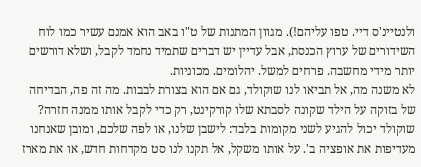ולנטיינ'ס דיי. טפו עליהם!). מגוון המתנות של ט"ו באב הוא אמנם עשיר כמו לוח השידורים של ערוץ הכנסת, אבל עדיין יש דברים שתמיד נחמד לקבל, ושלא דורשים יותר מידי מחשבה. פרחים למשל. יהלומים. מכוניות.
לא משנה מה, אל תביאו לנו שוקולד, גם אם הוא בצורת לבבות. מה זה פה, הבדיחה של בזוקה על הילד שקונה לסבתא שלו קורקינט, רק כדי לקבל אותו ממנה חזרה? שוקולד יכול להגיע לשני מקומות בלבד: לישבן שלנו, או לפה שלכם, ומובן שאנחנו מעדיפות את אופציה ב'. על אותו משקל, אל תקנו לנו סט מקדחות חדש, או את מארז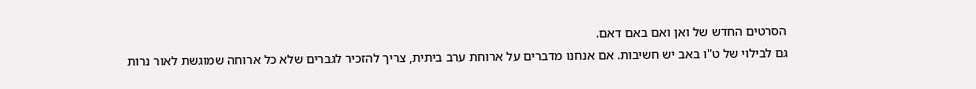הסרטים החדש של ואן ואם באם דאם.
גם לבילוי של ט"ו באב יש חשיבות. אם אנחנו מדברים על ארוחת ערב ביתית, צריך להזכיר לגברים שלא כל ארוחה שמוגשת לאור נרות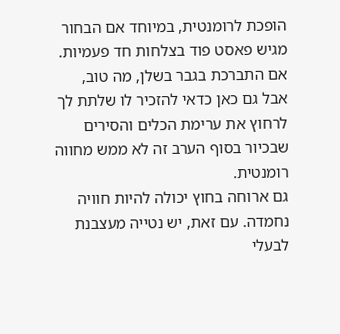הופכת לרומנטית, במיוחד אם הבחור מגיש פאסט פוד בצלחות חד פעמיות. אם התברכת בגבר בשלן, מה טוב, אבל גם כאן כדאי להזכיר לו שלתת לך לרחוץ את ערימת הכלים והסירים שבכיור בסוף הערב זה לא ממש מחווה רומנטית.
גם ארוחה בחוץ יכולה להיות חוויה נחמדה. עם זאת, יש נטייה מעצבנת לבעלי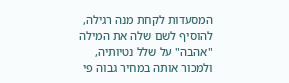המסעדות לקחת מנה רגילה, להוסיף לשם שלה את המילה "אהבה" על שלל נטיותיה, ולמכור אותה במחיר גבוה פי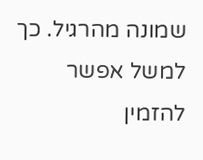שמונה מהרגיל. כך למשל אפשר להזמין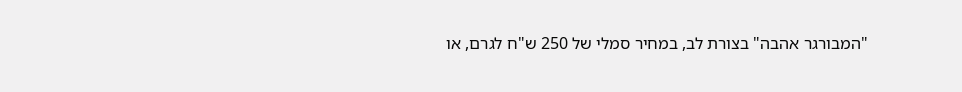"המבורגר אהבה" בצורת לב, במחיר סמלי של 250 ש"ח לגרם, או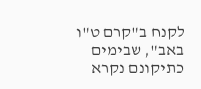לקנח ב"קרם ט"ו באב", שבימים כתיקונם נקרא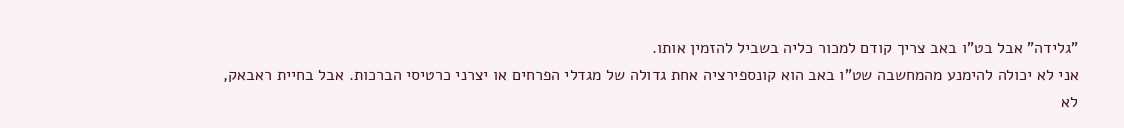"גלידה" אבל בט"ו באב צריך קודם למכור כליה בשביל להזמין אותו.
אני לא יכולה להימנע מהמחשבה שט"ו באב הוא קונספירציה אחת גדולה של מגדלי הפרחים או יצרני כרטיסי הברכות. אבל בחיית ראבאק, לא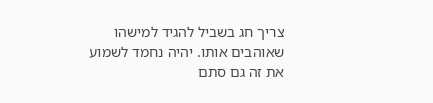צריך חג בשביל להגיד למישהו שאוהבים אותו. יהיה נחמד לשמוע את זה גם סתם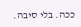ככה. בלי סיבה.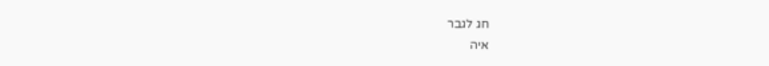חג לגבר
איה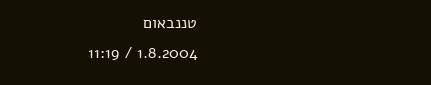טננבאום
1.8.2004 / 11:19